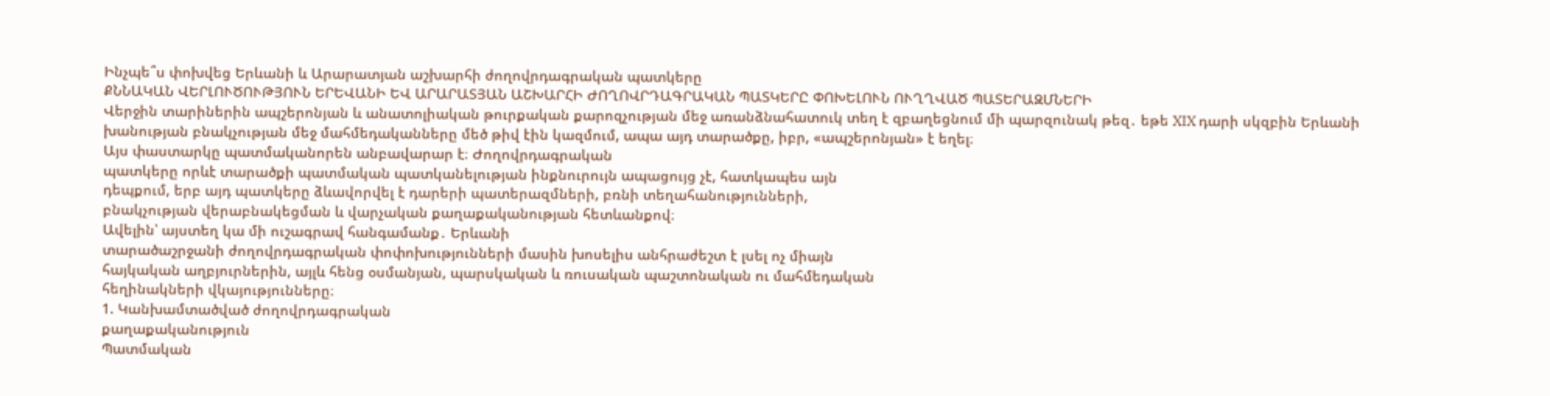Ինչպե՞ս փոխվեց Երևանի և Արարատյան աշխարհի ժողովրդագրական պատկերը
ՔՆՆԱԿԱՆ ՎԵՐԼՈՒԾՈՒԹՅՈՒՆ ԵՐԵՎԱՆԻ ԵՎ ԱՐԱՐԱՏՅԱՆ ԱՇԽԱՐՀԻ ԺՈՂՈՎՐԴԱԳՐԱԿԱՆ ՊԱՏԿԵՐԸ ՓՈԽԵԼՈՒՆ ՈՒՂՂՎԱԾ ՊԱՏԵՐԱԶՄՆԵՐԻ
Վերջին տարիներին ապշերոնյան և անատոլիական թուրքական քարոզչության մեջ առանձնահատուկ տեղ է զբաղեցնում մի պարզունակ թեզ․ եթե XIX դարի սկզբին Երևանի խանության բնակչության մեջ մահմեդականները մեծ թիվ էին կազմում, ապա այդ տարածքը, իբր, «ապշերոնյան» է եղել։
Այս փաստարկը պատմականորեն անբավարար է։ Ժողովրդագրական
պատկերը որևէ տարածքի պատմական պատկանելության ինքնուրույն ապացույց չէ, հատկապես այն
դեպքում, երբ այդ պատկերը ձևավորվել է դարերի պատերազմների, բռնի տեղահանությունների,
բնակչության վերաբնակեցման և վարչական քաղաքականության հետևանքով։
Ավելին՝ այստեղ կա մի ուշագրավ հանգամանք․ Երևանի
տարածաշրջանի ժողովրդագրական փոփոխությունների մասին խոսելիս անհրաժեշտ է լսել ոչ միայն
հայկական աղբյուրներին, այլև հենց օսմանյան, պարսկական և ռուսական պաշտոնական ու մահմեդական
հեղինակների վկայությունները։
1. Կանխամտածված ժողովրդագրական
քաղաքականություն
Պատմական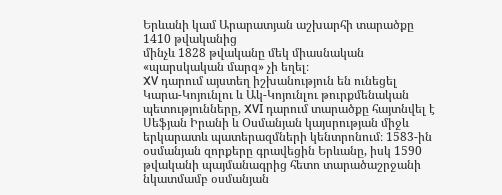Երևանի կամ Արարատյան աշխարհի տարածքը 1410 թվականից
մինչև 1828 թվականը մեկ միասնական «պարսկական մարզ» չի եղել։
XV դարում այստեղ իշխանություն են ունեցել Կարա-Կոյունլու և Ակ-Կոյունլու թուրքմենական
պետությունները, XVI դարում տարածքը հայտնվել է Սեֆյան Իրանի և Օսմանյան կայսրության միջև երկարատև պատերազմների կենտրոնում։ 1583-ին օսմանյան զորքերը գրավեցին Երևանը, իսկ 1590 թվականի պայմանագրից հետո տարածաշրջանի նկատմամբ օսմանյան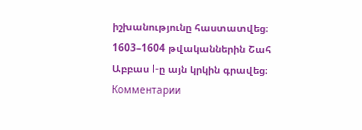իշխանությունը հաստատվեց։ 1603–1604 թվականներին Շահ Աբբաս I-ը այն կրկին գրավեց։
Комментарии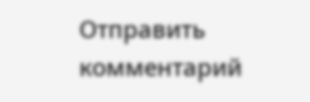Отправить комментарий